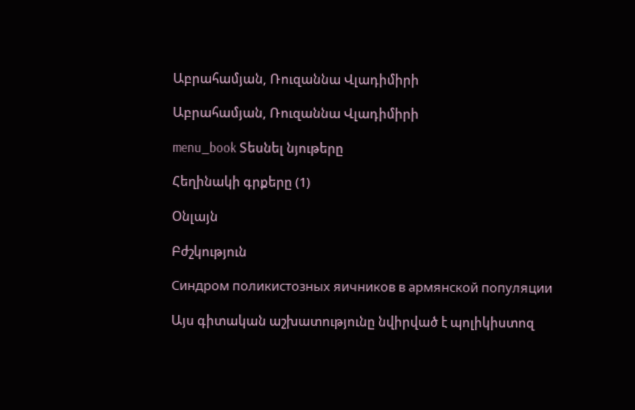Աբրահամյան, Ռուզաննա Վլադիմիրի

Աբրահամյան, Ռուզաննա Վլադիմիրի

menu_book Տեսնել նյութերը

Հեղինակի գրքերը (1)

Օնլայն

Բժշկություն

Синдром поликистозных яичников в армянской популяции

Այս գիտական աշխատությունը նվիրված է պոլիկիստոզ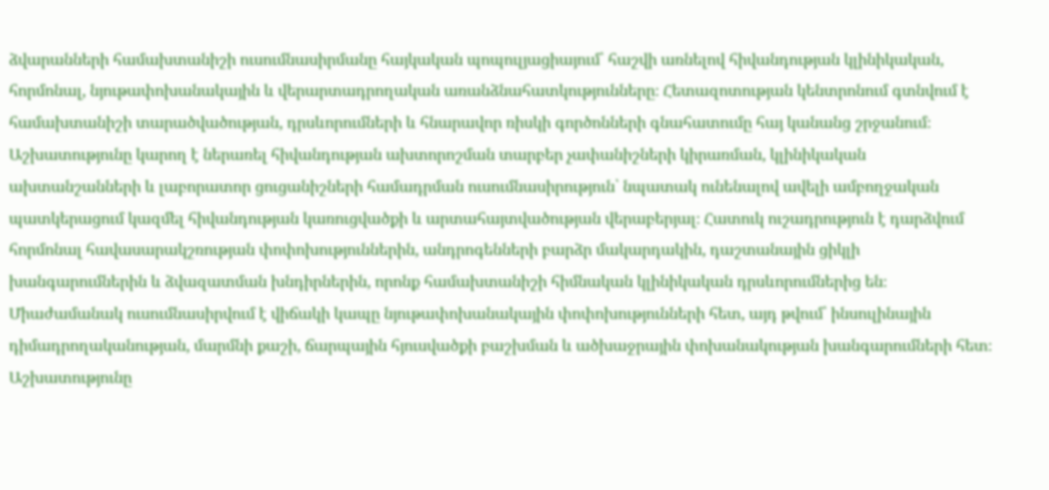ձվարանների համախտանիշի ուսումնասիրմանը հայկական պոպուլյացիայում՝ հաշվի առնելով հիվանդության կլինիկական, հորմոնալ, նյութափոխանակային և վերարտադրողական առանձնահատկությունները։ Հետազոտության կենտրոնում գտնվում է համախտանիշի տարածվածության, դրսևորումների և հնարավոր ռիսկի գործոնների գնահատումը հայ կանանց շրջանում։ Աշխատությունը կարող է ներառել հիվանդության ախտորոշման տարբեր չափանիշների կիրառման, կլինիկական ախտանշանների և լաբորատոր ցուցանիշների համադրման ուսումնասիրություն՝ նպատակ ունենալով ավելի ամբողջական պատկերացում կազմել հիվանդության կառուցվածքի և արտահայտվածության վերաբերյալ։ Հատուկ ուշադրություն է դարձվում հորմոնալ հավասարակշռության փոփոխություններին, անդրոգենների բարձր մակարդակին, դաշտանային ցիկլի խանգարումներին և ձվազատման խնդիրներին, որոնք համախտանիշի հիմնական կլինիկական դրսևորումներից են։ Միաժամանակ ուսումնասիրվում է վիճակի կապը նյութափոխանակային փոփոխությունների հետ, այդ թվում՝ ինսուլինային դիմադրողականության, մարմնի քաշի, ճարպային հյուսվածքի բաշխման և ածխաջրային փոխանակության խանգարումների հետ։ Աշխատությունը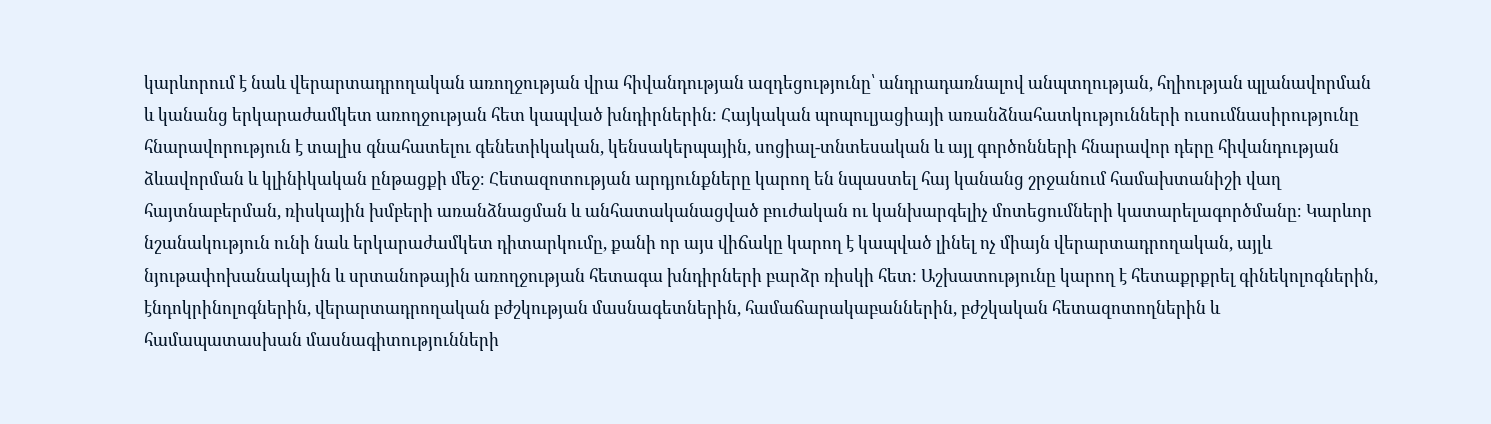կարևորում է նաև վերարտադրողական առողջության վրա հիվանդության ազդեցությունը՝ անդրադառնալով անպտղության, հղիության պլանավորման և կանանց երկարաժամկետ առողջության հետ կապված խնդիրներին։ Հայկական պոպուլյացիայի առանձնահատկությունների ուսումնասիրությունը հնարավորություն է տալիս գնահատելու գենետիկական, կենսակերպային, սոցիալ-տնտեսական և այլ գործոնների հնարավոր դերը հիվանդության ձևավորման և կլինիկական ընթացքի մեջ։ Հետազոտության արդյունքները կարող են նպաստել հայ կանանց շրջանում համախտանիշի վաղ հայտնաբերման, ռիսկային խմբերի առանձնացման և անհատականացված բուժական ու կանխարգելիչ մոտեցումների կատարելագործմանը։ Կարևոր նշանակություն ունի նաև երկարաժամկետ դիտարկումը, քանի որ այս վիճակը կարող է կապված լինել ոչ միայն վերարտադրողական, այլև նյութափոխանակային և սրտանոթային առողջության հետագա խնդիրների բարձր ռիսկի հետ։ Աշխատությունը կարող է հետաքրքրել գինեկոլոգներին, էնդոկրինոլոգներին, վերարտադրողական բժշկության մասնագետներին, համաճարակաբաններին, բժշկական հետազոտողներին և համապատասխան մասնագիտությունների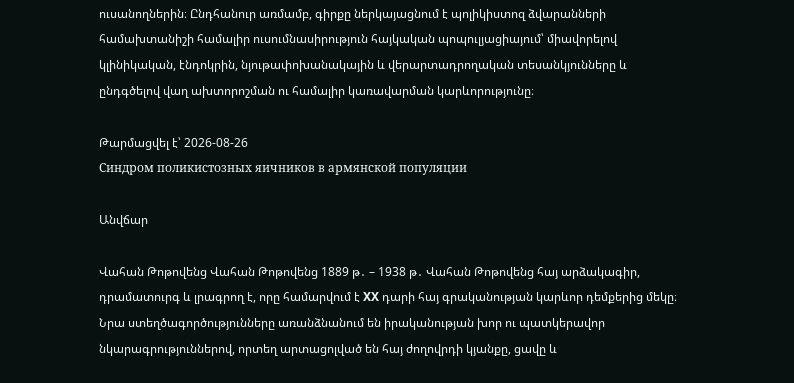ուսանողներին։ Ընդհանուր առմամբ, գիրքը ներկայացնում է պոլիկիստոզ ձվարանների համախտանիշի համալիր ուսումնասիրություն հայկական պոպուլյացիայում՝ միավորելով կլինիկական, էնդոկրին, նյութափոխանակային և վերարտադրողական տեսանկյունները և ընդգծելով վաղ ախտորոշման ու համալիր կառավարման կարևորությունը։

Թարմացվել է՝ 2026-08-26
Синдром поликистозных яичников в армянской популяции

Անվճար

Վահան Թոթովենց Վահան Թոթովենց 1889 թ․ – 1938 թ․ Վահան Թոթովենց հայ արձակագիր, դրամատուրգ և լրագրող է, որը համարվում է XX դարի հայ գրականության կարևոր դեմքերից մեկը։ Նրա ստեղծագործությունները առանձնանում են իրականության խոր ու պատկերավոր նկարագրություններով, որտեղ արտացոլված են հայ ժողովրդի կյանքը, ցավը և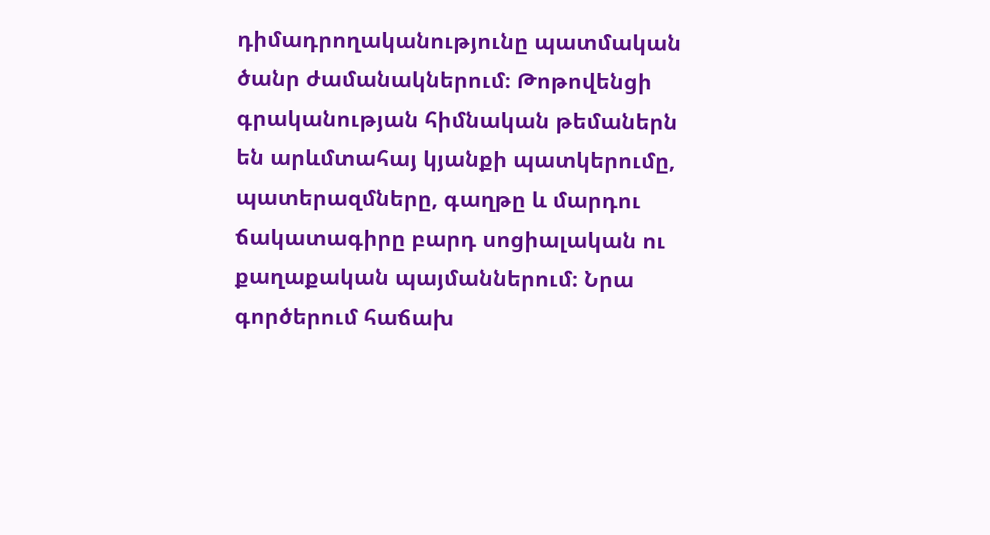դիմադրողականությունը պատմական ծանր ժամանակներում։ Թոթովենցի գրականության հիմնական թեմաներն են արևմտահայ կյանքի պատկերումը, պատերազմները, գաղթը և մարդու ճակատագիրը բարդ սոցիալական ու քաղաքական պայմաններում։ Նրա գործերում հաճախ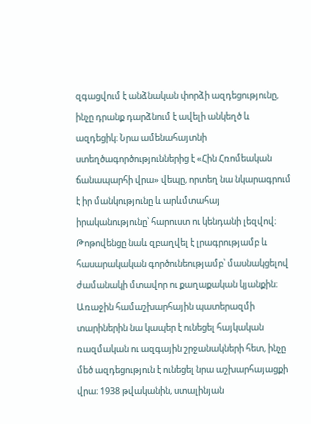զգացվում է անձնական փորձի ազդեցությունը, ինչը դրանք դարձնում է ավելի անկեղծ և ազդեցիկ։ Նրա ամենահայտնի ստեղծագործություններից է «Հին Հռոմեական ճանապարհի վրա» վեպը, որտեղ նա նկարագրում է իր մանկությունը և արևմտահայ իրականությունը՝ հարուստ ու կենդանի լեզվով։ Թոթովենցը նաև զբաղվել է լրագրությամբ և հասարակական գործունեությամբ՝ մասնակցելով ժամանակի մտավոր ու քաղաքական կյանքին։ Առաջին համաշխարհային պատերազմի տարիներին նա կապեր է ունեցել հայկական ռազմական ու ազգային շրջանակների հետ, ինչը մեծ ազդեցություն է ունեցել նրա աշխարհայացքի վրա։ 1938 թվականին, ստալինյան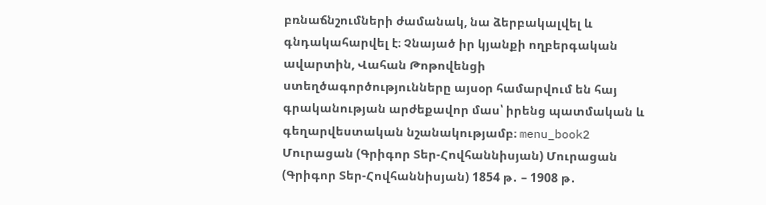բռնաճնշումների ժամանակ, նա ձերբակալվել և գնդակահարվել է։ Չնայած իր կյանքի ողբերգական ավարտին, Վահան Թոթովենցի ստեղծագործությունները այսօր համարվում են հայ գրականության արժեքավոր մաս՝ իրենց պատմական և գեղարվեստական նշանակությամբ։ menu_book2 Մուրացան (Գրիգոր Տեր-Հովհաննիսյան) Մուրացան (Գրիգոր Տեր-Հովհաննիսյան) 1854 թ․ – 1908 թ․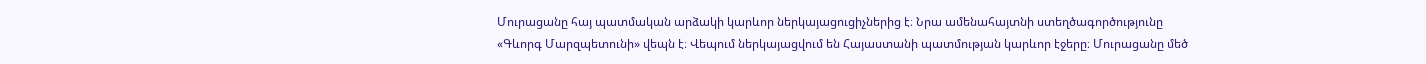Մուրացանը հայ պատմական արձակի կարևոր ներկայացուցիչներից է։ Նրա ամենահայտնի ստեղծագործությունը «Գևորգ Մարզպետունի» վեպն է։ Վեպում ներկայացվում են Հայաստանի պատմության կարևոր էջերը։ Մուրացանը մեծ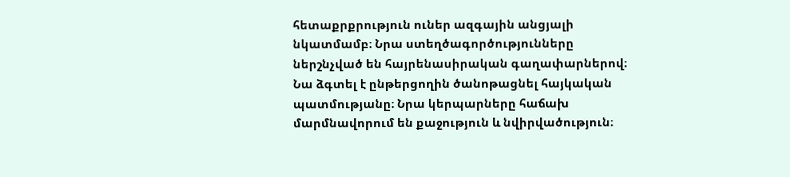հետաքրքրություն ուներ ազգային անցյալի նկատմամբ։ Նրա ստեղծագործությունները ներշնչված են հայրենասիրական գաղափարներով։ Նա ձգտել է ընթերցողին ծանոթացնել հայկական պատմությանը։ Նրա կերպարները հաճախ մարմնավորում են քաջություն և նվիրվածություն։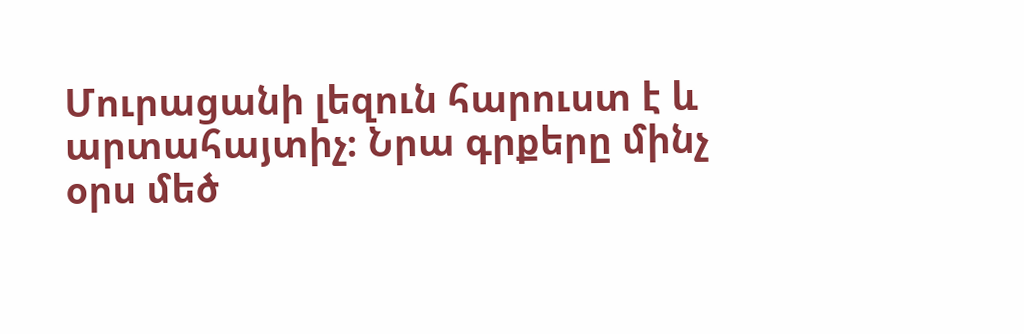Մուրացանի լեզուն հարուստ է և արտահայտիչ։ Նրա գրքերը մինչ օրս մեծ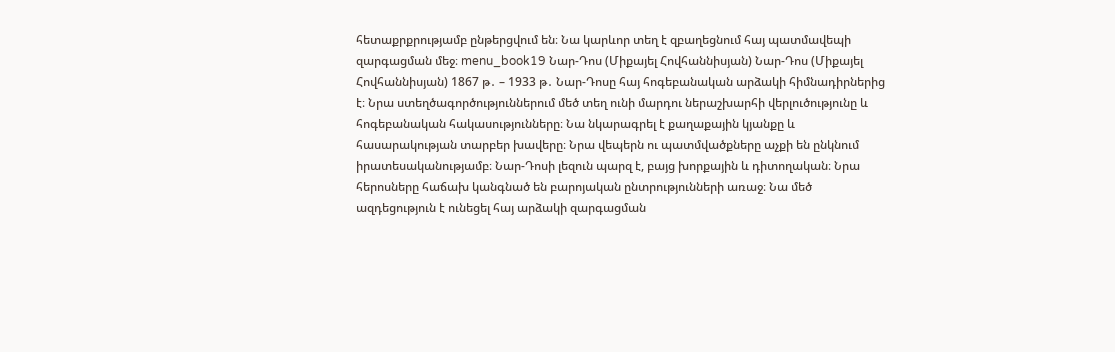հետաքրքրությամբ ընթերցվում են։ Նա կարևոր տեղ է զբաղեցնում հայ պատմավեպի զարգացման մեջ։ menu_book19 Նար-Դոս (Միքայել Հովհաննիսյան) Նար-Դոս (Միքայել Հովհաննիսյան) 1867 թ․ – 1933 թ․ Նար-Դոսը հայ հոգեբանական արձակի հիմնադիրներից է։ Նրա ստեղծագործություններում մեծ տեղ ունի մարդու ներաշխարհի վերլուծությունը և հոգեբանական հակասությունները։ Նա նկարագրել է քաղաքային կյանքը և հասարակության տարբեր խավերը։ Նրա վեպերն ու պատմվածքները աչքի են ընկնում իրատեսականությամբ։ Նար-Դոսի լեզուն պարզ է, բայց խորքային և դիտողական։ Նրա հերոսները հաճախ կանգնած են բարոյական ընտրությունների առաջ։ Նա մեծ ազդեցություն է ունեցել հայ արձակի զարգացման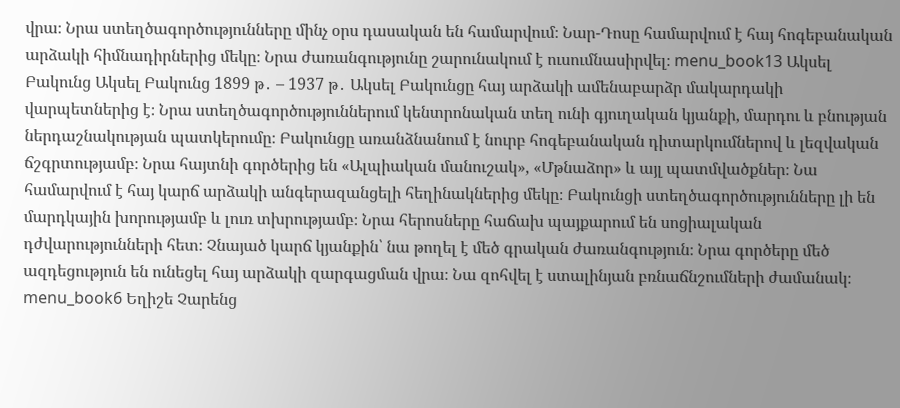վրա։ Նրա ստեղծագործությունները մինչ օրս դասական են համարվում։ Նար-Դոսը համարվում է հայ հոգեբանական արձակի հիմնադիրներից մեկը։ Նրա ժառանգությունը շարունակում է ուսումնասիրվել։ menu_book13 Ակսել Բակունց Ակսել Բակունց 1899 թ․ – 1937 թ․ Ակսել Բակունցը հայ արձակի ամենաբարձր մակարդակի վարպետներից է։ Նրա ստեղծագործություններում կենտրոնական տեղ ունի գյուղական կյանքի, մարդու և բնության ներդաշնակության պատկերումը։ Բակունցը առանձնանում է նուրբ հոգեբանական դիտարկումներով և լեզվական ճշգրտությամբ։ Նրա հայտնի գործերից են «Ալպիական մանուշակ», «Մթնաձոր» և այլ պատմվածքներ։ Նա համարվում է հայ կարճ արձակի անգերազանցելի հեղինակներից մեկը։ Բակունցի ստեղծագործությունները լի են մարդկային խորությամբ և լուռ տխրությամբ։ Նրա հերոսները հաճախ պայքարում են սոցիալական դժվարությունների հետ։ Չնայած կարճ կյանքին՝ նա թողել է մեծ գրական ժառանգություն։ Նրա գործերը մեծ ազդեցություն են ունեցել հայ արձակի զարգացման վրա։ Նա զոհվել է ստալինյան բռնաճնշումների ժամանակ։ menu_book6 Եղիշե Չարենց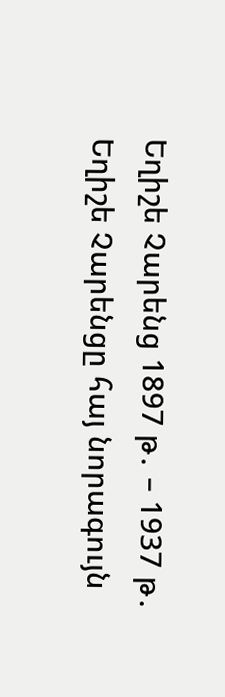Եղիշե Չարենց 1897 թ․ – 1937 թ․ Եղիշե Չարենցը հայ նորագույն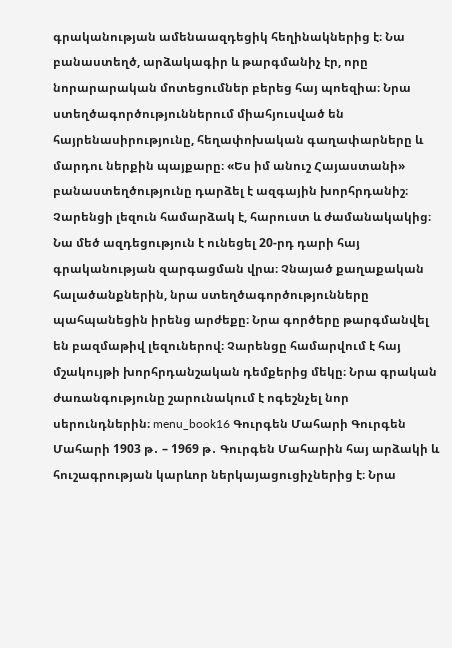գրականության ամենաազդեցիկ հեղինակներից է։ Նա բանաստեղծ, արձակագիր և թարգմանիչ էր, որը նորարարական մոտեցումներ բերեց հայ պոեզիա։ Նրա ստեղծագործություններում միահյուսված են հայրենասիրությունը, հեղափոխական գաղափարները և մարդու ներքին պայքարը։ «Ես իմ անուշ Հայաստանի» բանաստեղծությունը դարձել է ազգային խորհրդանիշ։ Չարենցի լեզուն համարձակ է, հարուստ և ժամանակակից։ Նա մեծ ազդեցություն է ունեցել 20-րդ դարի հայ գրականության զարգացման վրա։ Չնայած քաղաքական հալածանքներին, նրա ստեղծագործությունները պահպանեցին իրենց արժեքը։ Նրա գործերը թարգմանվել են բազմաթիվ լեզուներով։ Չարենցը համարվում է հայ մշակույթի խորհրդանշական դեմքերից մեկը։ Նրա գրական ժառանգությունը շարունակում է ոգեշնչել նոր սերունդներին։ menu_book16 Գուրգեն Մահարի Գուրգեն Մահարի 1903 թ․ – 1969 թ․ Գուրգեն Մահարին հայ արձակի և հուշագրության կարևոր ներկայացուցիչներից է։ Նրա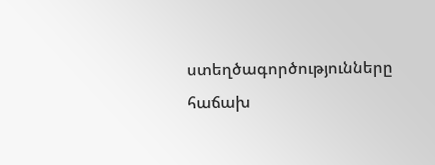ստեղծագործությունները հաճախ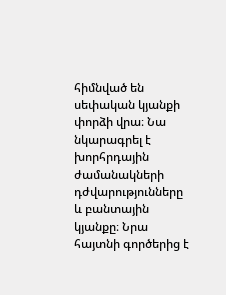հիմնված են սեփական կյանքի փորձի վրա։ Նա նկարագրել է խորհրդային ժամանակների դժվարությունները և բանտային կյանքը։ Նրա հայտնի գործերից է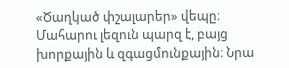«Ծաղկած փշալարեր» վեպը։ Մահարու լեզուն պարզ է, բայց խորքային և զգացմունքային։ Նրա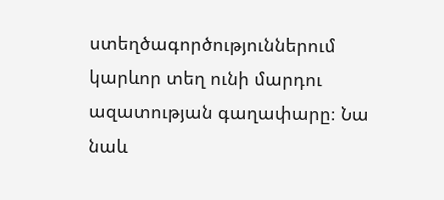ստեղծագործություններում կարևոր տեղ ունի մարդու ազատության գաղափարը։ Նա նաև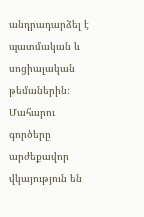անդրադարձել է պատմական և սոցիալական թեմաներին։ Մահարու գործերը արժեքավոր վկայություն են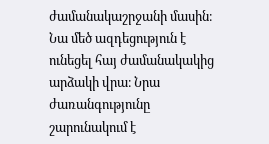ժամանակաշրջանի մասին։ Նա մեծ ազդեցություն է ունեցել հայ ժամանակակից արձակի վրա։ Նրա ժառանգությունը շարունակում է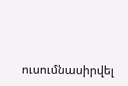ուսումնասիրվել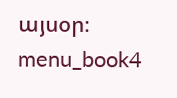այսօր։ menu_book4